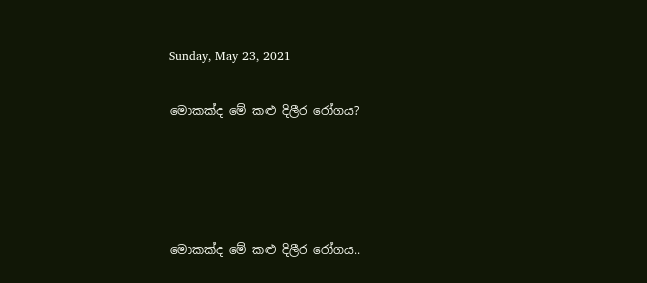Sunday, May 23, 2021

මොකක්ද මේ කළු දිලීර රෝගය?




මොකක්ද මේ කළු දිලීර රෝගය..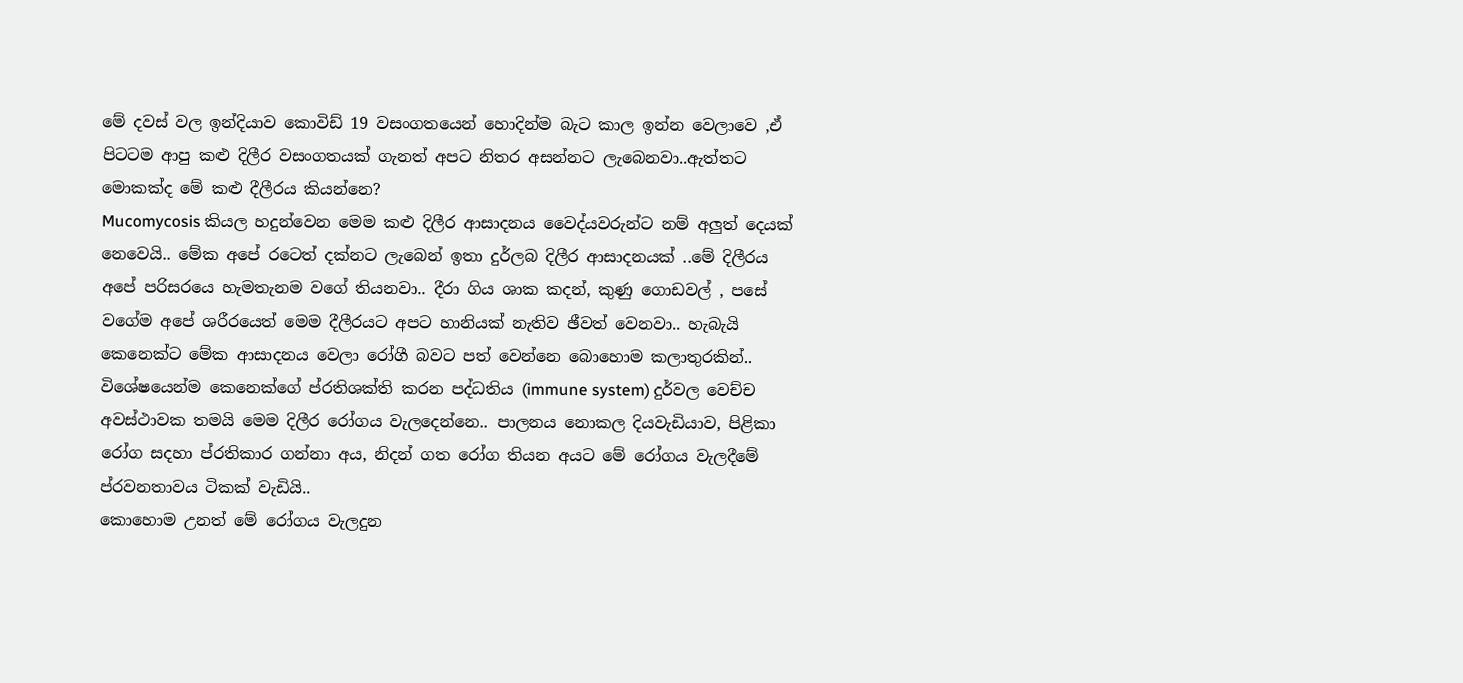මේ දවස් වල ඉන්දියාව කොවිඩ් 19 වසංගතයෙන් හොදින්ම බැට කාල ඉන්න වෙලාවෙ ,ඒ පිටටම ආපු කළු දිලීර වසංගතයක් ගැනත් අපට නිතර අසන්නට ලැබෙනවා..ඇත්තට මොකක්ද මේ කළු දීලීරය කියන්නෙ?
Mucomycosis කියල හදුන්වෙන මෙම කළු දිලීර ආසාදනය වෛද්යවරුන්ට නම් අලුත් දෙයක් නෙවෙයි.. මේක අපේ රටෙත් දක්නට ලැබෙන් ඉතා දුර්ලබ දිලීර ආසාදනයක් ..මේ දිලීරය අපේ පරිසරයෙ හැමතැනම වගේ තියනවා.. දීරා ගිය ශාක කදන්, කුණු ගොඩවල් , පසේ වගේම අපේ ශරීරයෙත් මෙම දීලීරයට අපට හානියක් නැතිව ඡීවත් වෙනවා.. හැබැයි කෙනෙක්ට මේක ආසාදනය වෙලා රෝගී බවට පත් වෙන්නෙ බොහොම කලාතුරකින්.. විශේෂයෙන්ම කෙනෙක්ගේ ප්රතිශක්ති කරන පද්ධතිය (immune system) දුර්වල වෙච්ච අවස්ථාවක තමයි මෙම දිලීර රෝගය වැලදෙන්නෙ.. පාලනය නොකල දියවැඩියාව, පිළිකා රෝග සදහා ප්රතිකාර ගන්නා අය, නිදන් ගත රෝග තියන අයට මේ රෝගය වැලදීමේ ප්රවනතාවය ටිකක් වැඩියි..
කොහොම උනත් මේ රෝගය වැලදුන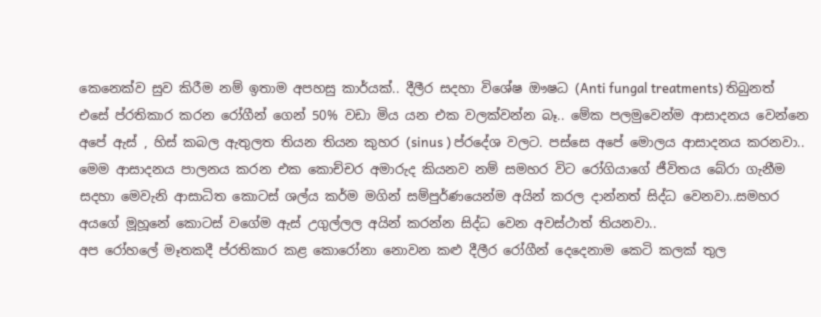කෙනෙක්ව සුව කිරීම නම් ඉතාම අපහසු කාර්යක්.. දීලීර සදහා විශේෂ ඖෂධ (Anti fungal treatments) තිබුනත් එසේ ප්රතිකාර කරන රෝගීන් ගෙන් 50% වඩා මිය යන එක වලක්වන්න බෑ.. මේක පලමුවෙන්ම ආසාදනය වෙන්නෙ අපේ ඇස් , හිස් කබල ඇතුලත තියන තියන කුහර (sinus ) ප්රදේශ වලට. පස්සෙ අපේ මොලය ආසාදනය කරනවා.. මෙම ආසාදනය පාලනය කරන එක කොච්චර අමාරුද කියනව නම් සමහර විට රෝගියාගේ ජීවිතය බේරා ගැනීම සදහා මෙවැනි ආසාධිත කොටස් ශල්ය කර්ම මගින් සම්පුර්ණයෙන්ම අයින් කරල දාන්නත් සිද්ධ වෙනවා..සමහර අයගේ මූහූනේ කොටස් වගේම ඇස් උගුල්ලල අයින් කරන්න සිද්ධ වෙන අවස්ථාත් තියනවා..
අප රෝහලේ මෑතකදී ප්රතිකාර කළ කොරෝනා නොවන කළු දීලීර රෝගීන් දෙදෙනාම කෙටි කලක් තුල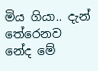මිය ගියා.. දැන් තේරෙනව නේද මේ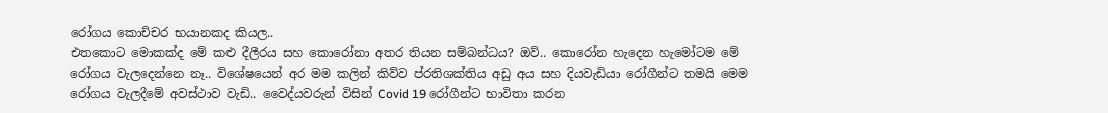රෝගය කොච්චර භයානකද කියල..
එතකොට මොකක්ද මේ කළු දීලීරය සහ කොරෝනා අතර තියන සම්බන්ධය? ඔව්.. කොරෝන හැදෙන හැමෝටම මේ රෝගය වැලදෙන්නෙ නෑ.. විශේෂයෙන් අර මම කලින් කිව්ව ප්රතිශක්තිය අඩු අය සහ දියවැඩියා රෝගීන්ට තමයි මෙම රෝගය වැලදීමේ අවස්ථාව වැඩි.. වෛද්යවරුන් විසින් Covid 19 රෝගීන්ට භාවිතා කරන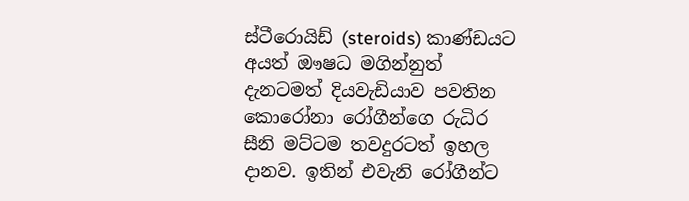ස්ටීරොයිඩ් (steroids) කාණ්ඩයට අයත් ඖෂධ මගින්නුත් දැනටමත් දියවැඩියාව පවතින කොරෝනා රෝගීන්ගෙ රුධිර සීනි මට්ටම තවදුරටත් ඉහල දානව. ඉතින් එවැනි රෝගීන්ට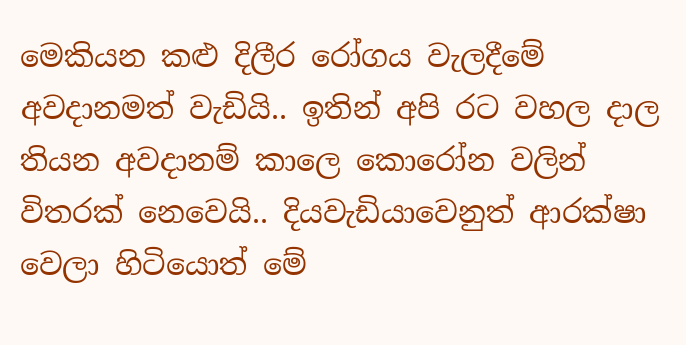මෙකියන කළු දිලීර රෝගය වැලදීමේ අවදානමත් වැඩියි.. ඉතින් අපි රට වහල දාල තියන අවදානම් කාලෙ කොරෝන වලින් විතරක් නෙවෙයි.. දියවැඩියාවෙනුත් ආරක්ෂා වෙලා හිටියොත් මේ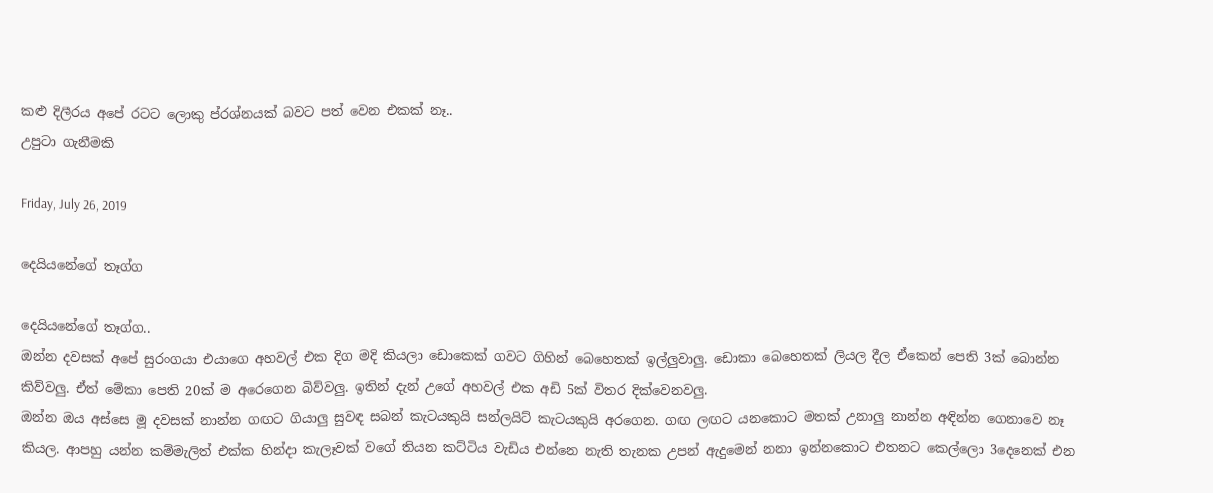කළු දිලීරය අපේ රටට ලොකු ප්රශ්නයක් බවට පත් වෙන එකක් නෑ..
උපුටා ගැනීමකි

Friday, July 26, 2019

දෙයියනේගේ තෑග්ග

දෙයියනේගේ තෑග්ග..
ඔන්න දවසක් අපේ සුරංගයා එයාගෙ අහවල් එක දිග මදි කියලා ඩොකෙක් ගවට ගිහින් බෙහෙතක් ඉල්ලුවාලු. ඩොකා බෙහෙතක් ලියල දීල ඒකෙන් පෙති 3ක් බොන්න කිව්වලු. ඒත් මේකා පෙති 20ක් ම අරෙගෙන බිව්වලු. ඉතින් දැන් උගේ අහවල් එක අඩි 5ක් විතර දික්වෙනවලු.
ඔන්න ඔය අස්සෙ මූ දවසක් නාන්න ගඟට ගියාලු සුවඳ සබන් කැටයකුයි සන්ලයිට් කැටයකුයි අරගෙන. ගඟ ලඟට යනකොට මතක් උනාලු නාන්න අඳින්න ගෙනාවෙ නෑ කියල. ආපහු යන්න කම්මැලිත් එක්ක හින්දා කැලෑවක් වගේ තියන කට්ටිය වැඩිය එන්නෙ නැති තැනක උපන් ඇදුමෙන් නනා ඉන්නකොට එතනට කෙල්ලො 3දෙනෙක් එන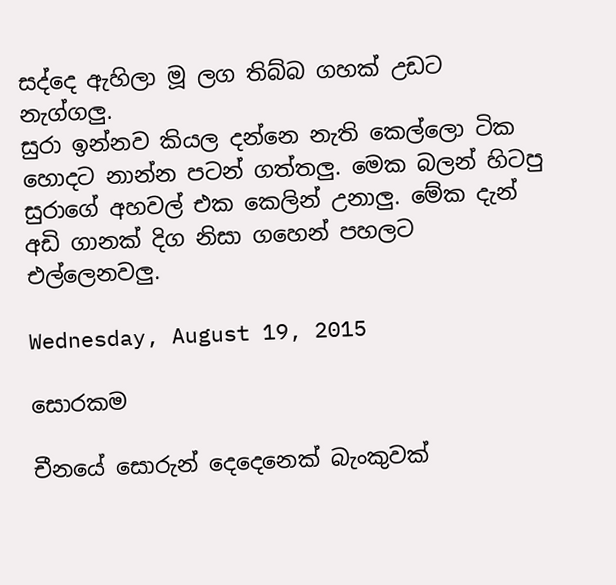සද්දෙ ඇහිලා මූ ලග තිබ්බ ගහක් උඩට නැග්ගලු.
සුරා ඉන්නව කියල දන්නෙ නැති කෙල්ලො ටික හොදට නාන්න පටන් ගත්තලු. මෙක බලන් හිටපු සුරාගේ අහවල් එක කෙලින් උනාලු. මේක දැන් අඩි ගානක් දිග නිසා ගහෙන් පහලට එල්ලෙනවලු.

Wednesday, August 19, 2015

සොරකම

චීනයේ සොරුන් දෙදෙනෙක් බැංකුවක්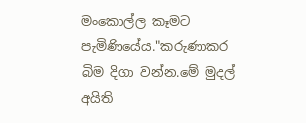මංකොල්ල කෑමට පැමිණියේය."කරුණාකර බිම දිගා වන්න.මේ මුදල් අයිති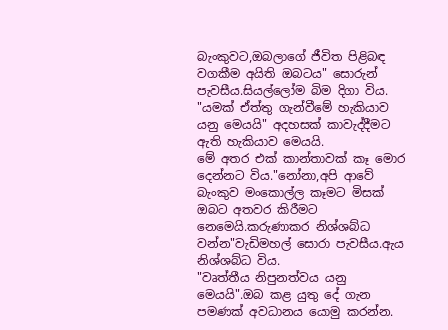බැංකුවට,ඔබලාගේ ජීවිත පිළිබඳ වගකීම අයිති ඔබටය" සොරුන් පැවසීය.සියල්ලෝම බිම දිගා විය.
"යමක් ඒත්තු ගැන්වීමේ හැකියාව යනු මෙයයි" අදහසක් කාවැද්දීමට ඇති හැකියාව මෙයයි.
මේ අතර එක් කාන්තාවක් කෑ මොර දෙන්නට විය."නෝනා,අපි ආවේ බැංකුව මංකොල්ල කෑමට මිසක් ඔබට අතවර කිරීමට නෙමෙයි.කරුණාකර නිශ්ශබ්ධ වන්න"වැඩිමහල් සොරා පැවසීය.ඇය නිශ්ශබ්ධ විය.
"වෘත්තීය නිපුනත්වය යනු මෙයයි".ඔබ කළ යුතු දේ ගැන පමණක් අවධානය යොමු කරන්න.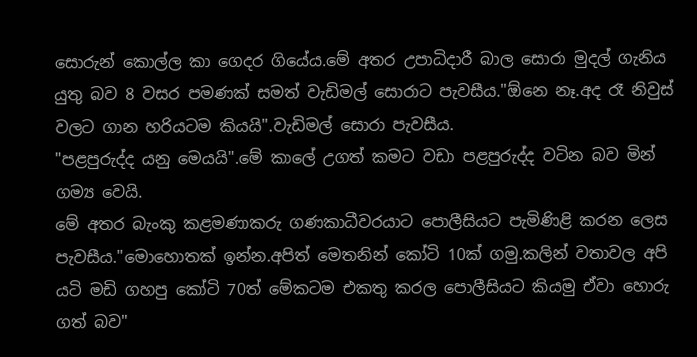සොරුන් කොල්ල කා ගෙදර ගියේය.මේ අතර උපාධිදාරී බාල සොරා මුදල් ගැනිය යුතු බව 8 වසර පමණක් සමත් වැඩිමල් සොරාට පැවසීය."ඕනෙ නෑ.අද රෑ නිවුස් වලට ගාන හරියටම කියයි".වැඩිමල් සොරා පැවසීය.
"පළපුරුද්ද යනු මෙයයි".මේ කාලේ උගත් කමට වඩා පළපුරුද්ද වටින බව මින් ගම්‍ය වෙයි.
මේ අතර බැංකු කළමණාකරු ගණකාධීවරයාට පොලීසියට පැමිණිළි කරන ලෙස පැවසීය."මොහොතක් ඉන්න.අපිත් මෙතනින් කෝටි 10ක් ගමු.කලින් වතාවල අපි යටි මඩි ගහපු කෝටි 70ත් මේකටම එකතු කරල පොලීසියට කියමු ඒවා හොරු ගත් බව"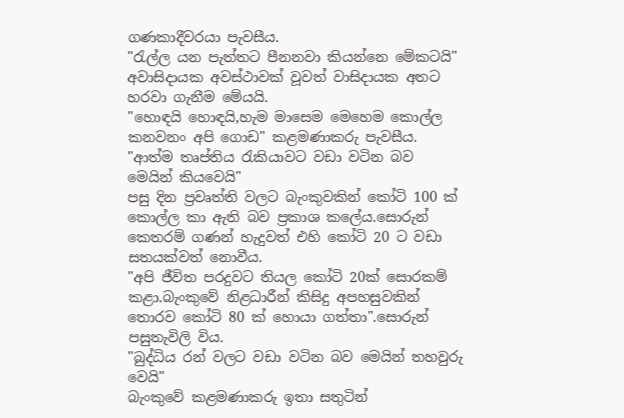ගණකාදීවරයා පැවසීය.
"රැල්ල යන පැත්තට පීනනවා කියන්නෙ මේකටයි" අවාසිදායක අවස්ථාවක් වූවත් වාසිදායක අතට හරවා ගැනීම මේයයි.
"හොඳයි හොඳයි,හැම මාසෙම මෙහෙම කොල්ල කනවනං අපි ගොඩ" කළමණාකරු පැවසීය.
"ආත්ම තෘප්තිය රැකියාවට වඩා වටින බව මෙයින් කියවෙයි"
පසු දින ප්‍රවෘත්ති වලට බැංකුවකින් කෝටි 100 ක් කොල්ල කා ඇති බව ප්‍රකාශ කලේය.සොරුන් කෙතරම් ගණන් හැදුවත් එහි කෝටි 20 ට වඩා සතයක්වත් නොවීය.
"අපි ජීවිත පරදුවට තියල කෝටි 20ක් සොරකම් කළා.බැංකුවේ නිළධාරීන් කිසිදු අපහසුවකින් තොරව කෝටි 80 ක් හොයා ගත්තා".සොරුන් පසුතැවිලි විය.
"බුද්ධිය රන් වලට වඩා වටින බව මෙයින් තහවුරු වෙයි"
බැංකුවේ කළමණාකරු ඉතා සතුටින්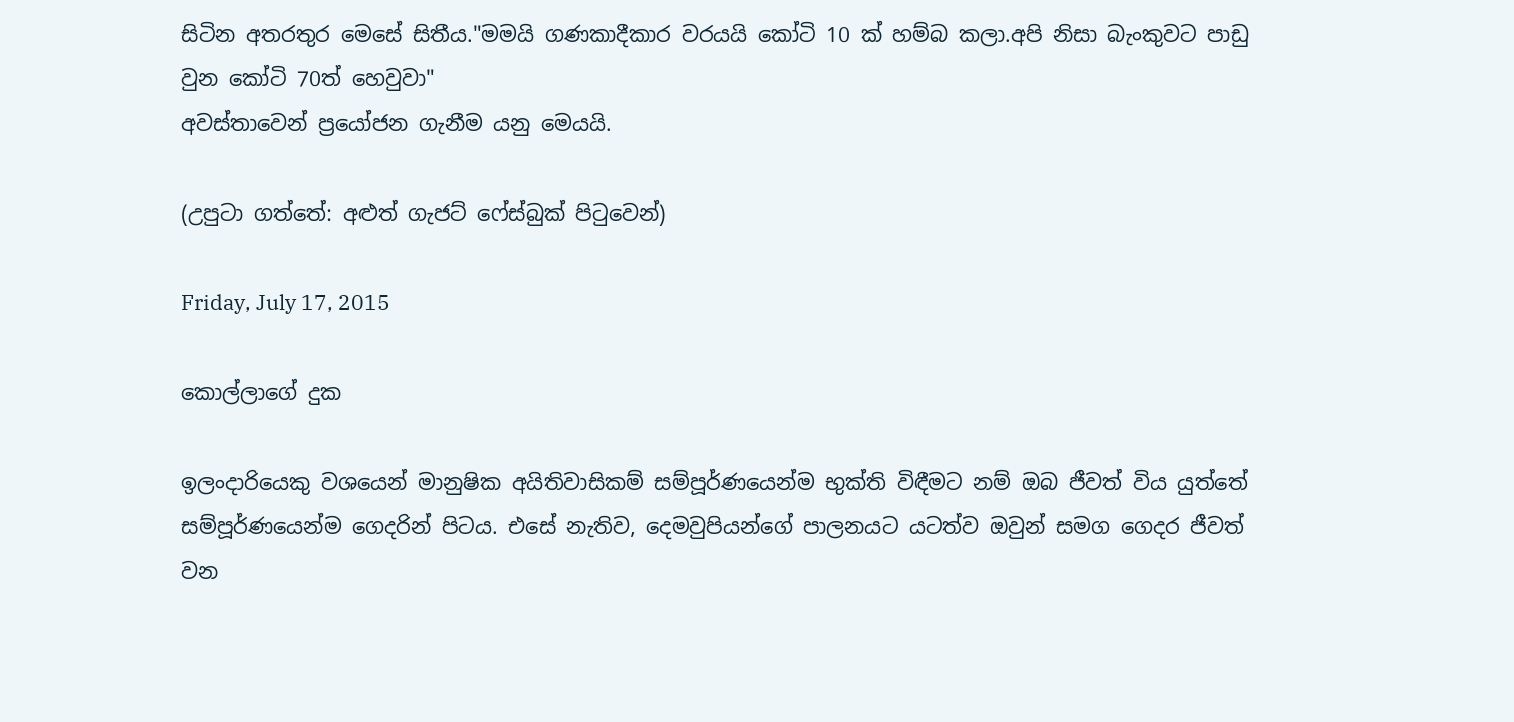සිටින අතරතුර මෙසේ සිතීය."මමයි ගණකාදීකාර වරයයි කෝටි 10 ක් හම්බ කලා.අපි නිසා බැංකුවට පාඩු වුන කෝටි 70ත් හෙවුවා"
අවස්තාවෙන් ප්‍රයෝජන ගැනීම යනු මෙයයි.

(උපුටා ගත්තේ: අළුත් ගැජට් ෆේස්බුක් පිටුවෙන්)

Friday, July 17, 2015

කොල්ලාගේ දුක

ඉලංදාරියෙකු වශයෙන් මානුෂික අයිතිවාසිකම් සම්පූර්ණයෙන්ම භුක්ති විඳීමට නම් ඔබ ජීවත් විය යුත්තේ සම්පූර්ණයෙන්ම ගෙදරින් පිටය. එසේ නැතිව, දෙමවුපියන්ගේ පාලනයට යටත්ව ඔවුන් සමග ගෙදර ජීවත් වන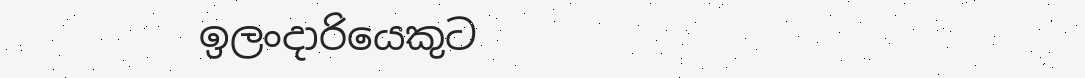ඉලංදාරියෙකුට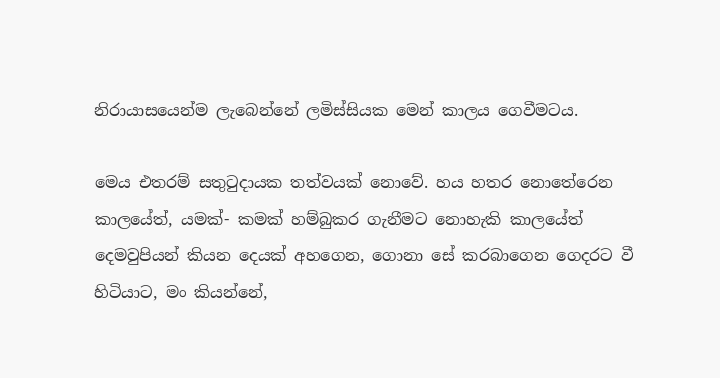නිරායාසයෙන්ම ලැබෙන්නේ ලමිස්සියක මෙන් කාලය ගෙවීමටය.

මෙය එතරම් සතුටුදායක තත්වයක් නොවේ. හය හතර නොතේරෙන කාලයේත්, යමක්- කමක් හම්බුකර ගැනීමට නොහැකි කාලයේත් දෙමවුපියන් කියන දෙයක් අහගෙන, ගොනා සේ කරබාගෙන ගෙදරට වී හිටියාට, මං කියන්නේ,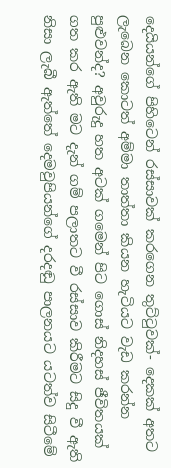දෙයියන්ගේ පිහිටෙන් රස්සාවක් කරගෙන තුට්ටුවක්- දෙකක් අතට ලැබෙන කොටත් අම්මා තාත්තා කියන හැටියට වැඩ කරන්න පුළුවන්ද? අවුරුදු හත අටක් ගමෙන් පිට ගොස් නිදහස් ජීවිතයක් ගත කර ඇති මට දැන් ගම් පලාතට වී රස්සාව කිරීමට සිදු වී ඇති නිසා ලැබී ඇත්තේ දෙමවුපියන්ගේ දරදඬු පාලනයට යටත්ව සිටීමේ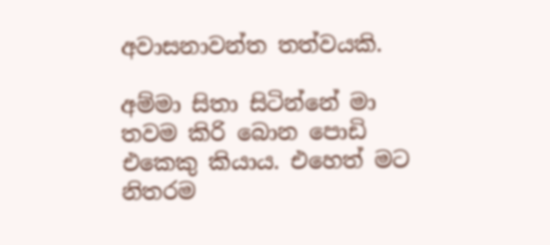අවාසනාවන්ත තත්වයකි.

අම්මා සිතා සිටින්නේ මා තවම කිරි බොන පොඩි එකෙකු කියාය. එහෙත් මට නිතරම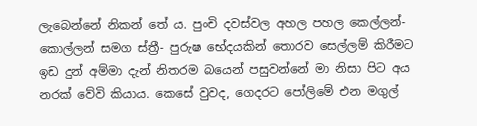ලැබෙන්නේ නිකන් තේ ය. පුංචි දවස්වල අහල පහල කෙල්ලන්- කොල්ලන් සමග ස්ත්‍රී- පුරුෂ භේදයකින් තොරව සෙල්ලම් කිරීමට ඉඩ දුන් අම්මා දැන් නිතරම බයෙන් පසුවන්නේ මා නිසා පිට අය නරක් වේවි කියාය. කෙසේ වුවද, ගෙදරට පෝලිමේ එන මගුල්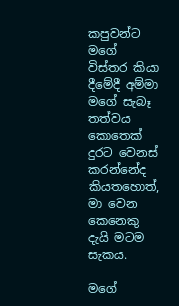කපුවන්ට මගේ විස්තර කියා දීමේදී අම්මා මගේ සැබෑ තත්වය කොතෙක් දුරට වෙනස් කරන්නේද කියතහොත්, මා වෙන කෙනෙකු දැයි මටම සැකය.

මගේ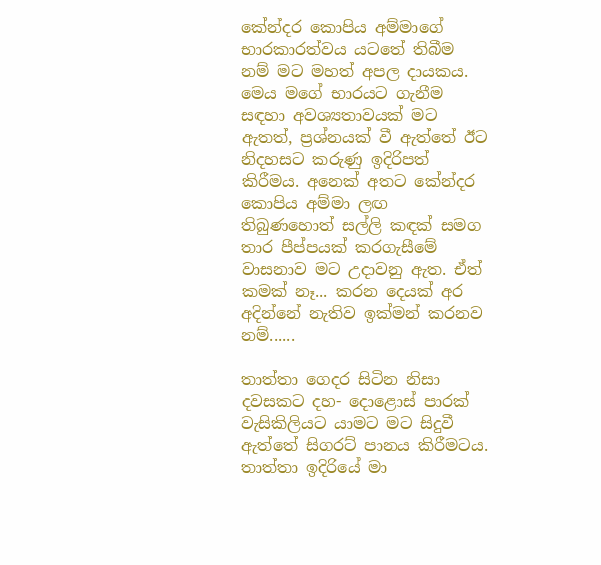කේන්දර කොපිය අම්මාගේ භාරකාරත්වය යටතේ තිබීම නම් මට මහත් අපල දායකය. මෙය මගේ භාරයට ගැනීම සඳහා අවශ්‍යතාවයක් මට ඇතත්, ප්‍රශ්නයක් වී ඇත්තේ ඊට නිදහසට කරුණු ඉදිරිපත් කිරීමය. අනෙක් අතට කේන්දර කොපිය අම්මා ලඟ තිබුණහොත් සල්ලි කඳක් සමග තාර පීප්පයක් කරගැසීමේ වාසනාව මට උදාවනු ඇත. ඒත් කමක් නෑ... කරන දෙයක් අර අදින්නේ නැතිව ඉක්මන් කරනව නම්......

තාත්තා ගෙදර සිටින නිසා දවසකට දහ- දොළොස් පාරක් වැසිකිලියට යාමට මට සිදුවී ඇත්තේ සිගරට් පානය කිරීමටය. තාත්තා ඉදිරියේ මා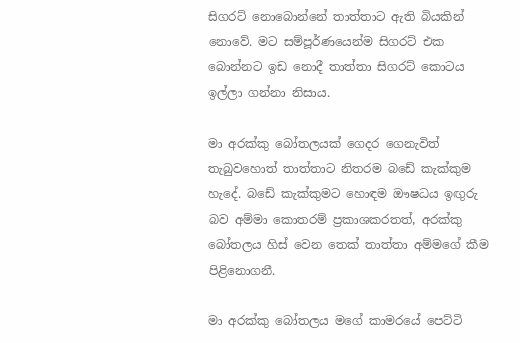සිගරට් නොබොන්නේ තාත්තාට ඇති බියකින් නොවේ. මට සම්පූර්ණයෙන්ම සිගරට් එක බොන්නට ඉඩ නොදී තාත්තා සිගරට් කොටය ඉල්ලා ගන්නා නිසාය.

මා අරක්කු බෝතලයක් ගෙදර ගෙනැවිත් තැබුවහොත් තාත්තාට නිතරම බඩේ කැක්කුම හැදේ. බඩේ කැක්කුමට හොඳම ඖෂධය ඉඟුරු බව අම්මා කොතරම් ප්‍රකාශකරතත්, අරක්කු බෝතලය හිස් වෙන තෙක් තාත්තා අම්මගේ කීම පිළිනොගනී.

මා අරක්කු බෝතලය මගේ කාමරයේ පෙට්ටි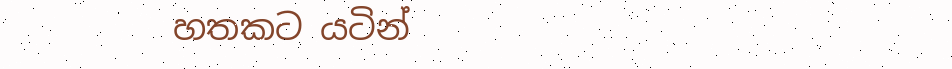හතකට යටින්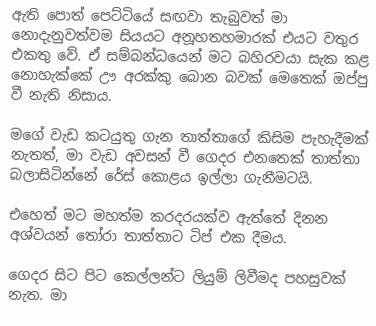ඇති පොත් පෙට්ටියේ සඟවා තැබුවත් මා නොදැනුවත්වම සියයට අනූහතහමාරක් එයට වතුර එකතු වේ. ඒ සම්බන්ධයෙන් මට බහිරවයා සැක කළ නොහැක්කේ ඌ අරක්කු බොන බවක් මෙතෙක් ඔප්පු වී නැති නිසාය.

මගේ වැඩ කටයුතු ගැන තාත්තාගේ කිසිම පැහැදීමක් නැතත්, මා වැඩ අවසන් වී ගෙදර එනතෙක් තාත්තා බලාසිටින්නේ රේස් කොළය ඉල්ලා ගැනීමටයි.

එහෙත් මට මහත්ම කරදරයක්ව ඇත්තේ දිනන අශ්වයන් තෝරා තාත්තාට ටිප් එක දීමය.

ගෙදර සිට පිට කෙල්ලන්ට ලියුම් ලිවීමද පහසුවක් නැත. මා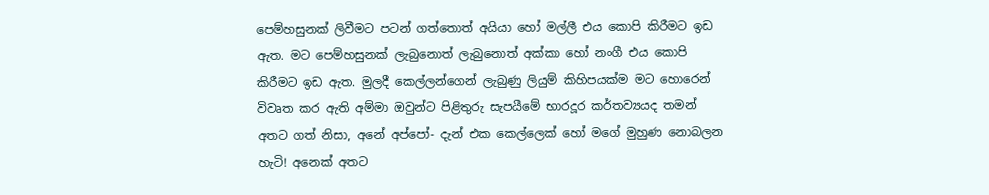පෙම්හසුනක් ලිවීමට පටන් ගත්තොත් අයියා හෝ මල්ලී එය කොපි කිරීමට ඉඩ ඇත. මට පෙම්හසුනක් ලැබුනොත් ලැබුනොත් අක්කා හෝ නංගී එය කොපි කිරීමට ඉඩ ඇත. මුලදී කෙල්ලන්ගෙන් ලැබුණු ලියුම් කිහිපයක්ම මට හොරෙන් විවෘත කර ඇති අම්මා ඔවුන්ට පිළිතුරු සැපයීමේ භාරදූර කර්තව්‍යයද තමන් අතට ගත් නිසා, අනේ අප්පෝ- දැන් එක කෙල්ලෙක් හෝ මගේ මුහුණ නොබලන හැටි! අනෙක් අතට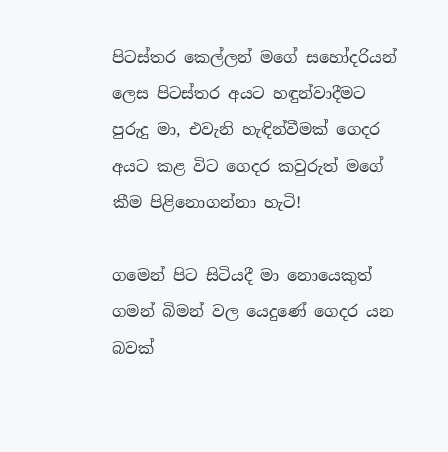පිටස්තර කෙල්ලන් මගේ සහෝදරියන් ලෙස පිටස්තර අයට හඳුන්වාදීමට පුරුදු මා, එවැනි හැඳින්වීමක් ගෙදර අයට කළ විට ගෙදර කවුරුත් මගේ කීම පිළිනොගන්නා හැටි!

ගමෙන් පිට සිටියදී මා නොයෙකුත් ගමන් බිමන් වල යෙදුණේ ගෙදර යන බවක්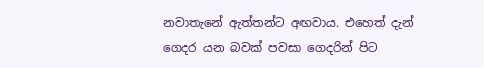නවාතැනේ ඇත්තන්ට අඟවාය. එහෙත් දැන් ගෙදර යන බවක් පවසා ගෙදරින් පිට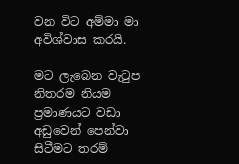වන විට අම්මා මා අවිශ්වාස කරයි.

මට ලැබෙන වැටුප නිතරම නියම ප්‍රමාණයට වඩා අඩුවෙන් පෙන්වා සිටීමට තරම්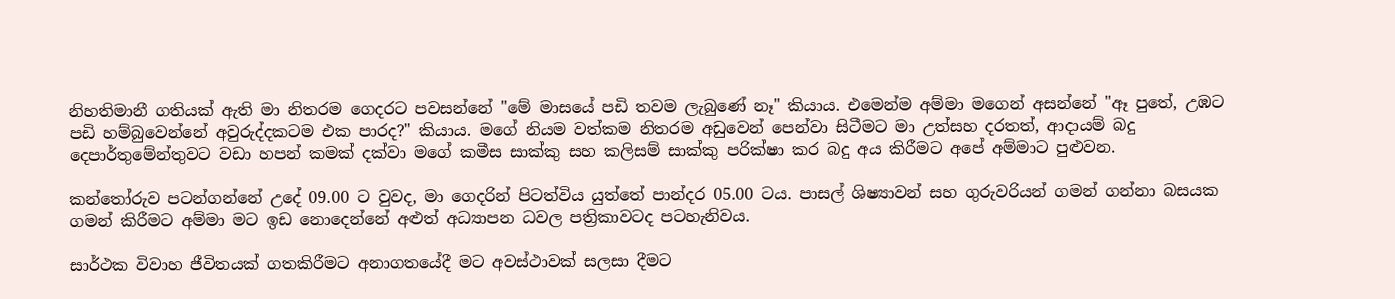නිහතිමානී ගතියක් ඇති මා නිතරම ගෙදරට පවසන්නේ "මේ මාසයේ පඩි තවම ලැබුණේ නෑ" කියාය. එමෙන්ම අම්මා මගෙන් අසන්නේ "ඈ පුතේ, උඹට පඩි හම්බුවෙන්නේ අවුරුද්දකටම එක පාරද?" කියාය. මගේ නියම වත්කම නිතරම අඩුවෙන් පෙන්වා සිටීමට මා උත්සහ දරතත්, ආදායම් බදු දෙපාර්තුමේන්තුවට වඩා හපන් කමක් දක්වා මගේ කමීස සාක්කු සහ කලිසම් සාක්කු පරික්ෂා කර බදු අය කිරීමට අපේ අම්මාට පුළුවන.

කන්තෝරුව පටන්ගන්නේ උදේ 09.00 ට වුවද, මා ගෙදරින් පිටත්විය යුත්තේ පාන්දර 05.00 ටය. පාසල් ශිෂ්‍යාවන් සහ ගුරුවරියන් ගමන් ගන්නා බසයක ගමන් කිරීමට අම්මා මට ඉඩ නොදෙන්නේ අළුත් අධ්‍යාපන ධවල පත්‍රිකාවටද පටහැනිවය.

සාර්ථක විවාහ ජීවිතයක් ගතකිරීමට අනාගතයේදී මට අවස්ථාවක් සලසා දීමට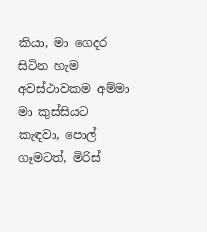කියා, මා ගෙදර සිටින හැම අවස්ථාවකම අම්මා මා කුස්සියට කැඳවා, පොල් ගෑමටත්, මිරිස්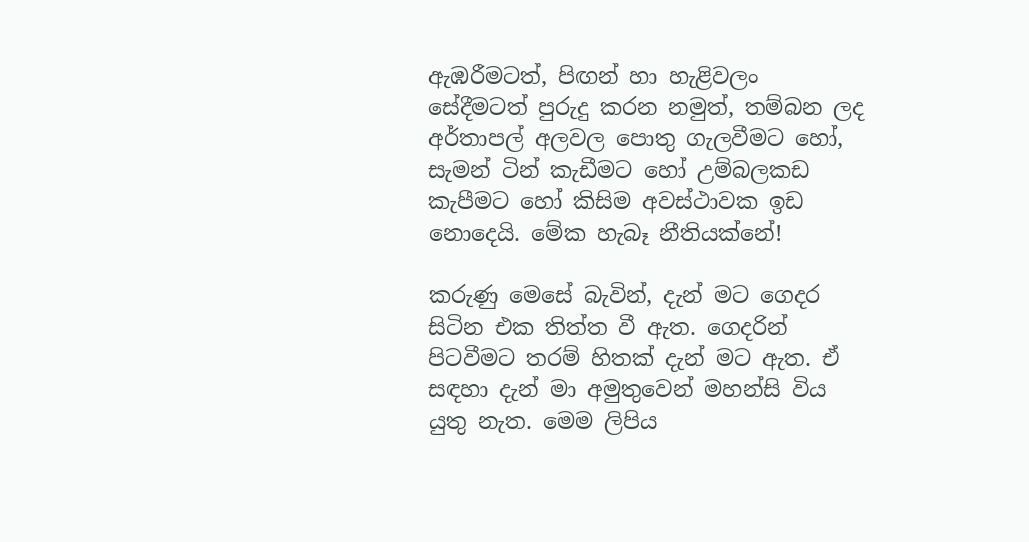ඇඹරීමටත්, පිඟන් හා හැළිවලං සේදීමටත් පුරුදු කරන නමුත්, තම්බන ලද අර්තාපල් අලවල පොතු ගැලවීමට හෝ, සැමන් ටින් කැඩීමට හෝ උම්බලකඩ කැපීමට හෝ කිසිම අවස්ථාවක ඉඩ නොදෙයි. මේක හැබෑ නීතියක්නේ!

කරුණු මෙසේ බැවින්, දැන් මට ගෙදර සිටින එක තිත්ත වී ඇත. ගෙදරින් පිටවීමට තරම් හිතක් දැන් මට ඇත. ඒ සඳහා දැන් මා අමුතුවෙන් මහන්සි විය යුතු නැත. මෙම ලිපිය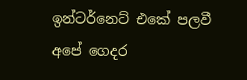ඉන්ටර්නෙට් එකේ පලවී අපේ ගෙදර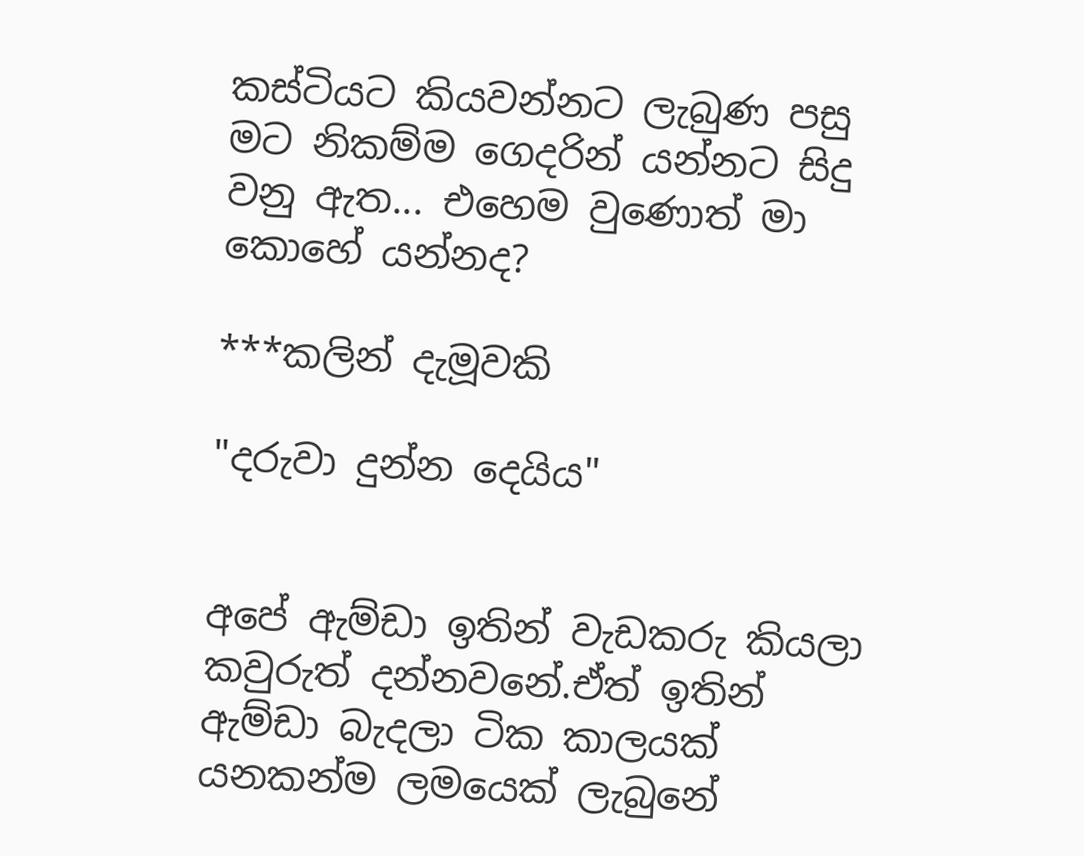කස්ටියට කියවන්නට ලැබුණ පසු මට නිකම්ම ගෙදරින් යන්නට සිදු වනු ඇත... එහෙම වුණොත් මා කොහේ යන්නද?

***කලින් දැමූවකි

"දරුවා දුන්න දෙයිය"


අපේ ඇම්ඩා ඉතින් වැඩකරු කියලා කවුරුත් දන්නවනේ.ඒත් ඉතින් ඇම්ඩා බැදලා ටික කාලයක් යනකන්ම ලමයෙක් ලැබුනේ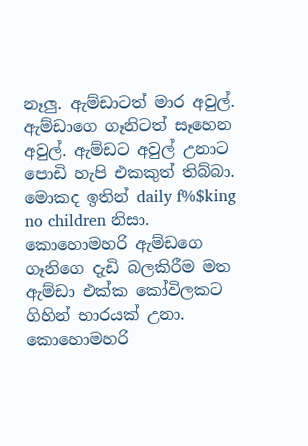නෑලු. ඇම්ඩාටත් මාර අවුල්. ඇම්ඩාගෙ ගෑනිටත් සෑහෙන අවුල්. ඇම්ඩට අවුල් උනාට පොඩි හැපි එකකුත් තිබ්බා. මොකද ඉතින් daily f%$king no children නිසා. කොහොමහරි ඇම්ඩගෙ ගෑනිගෙ දැඩි බලකිරීම මත ඇම්ඩා එක්ක කෝවිලකට ගිහින් භාරයක් උනා. කොහොමහරි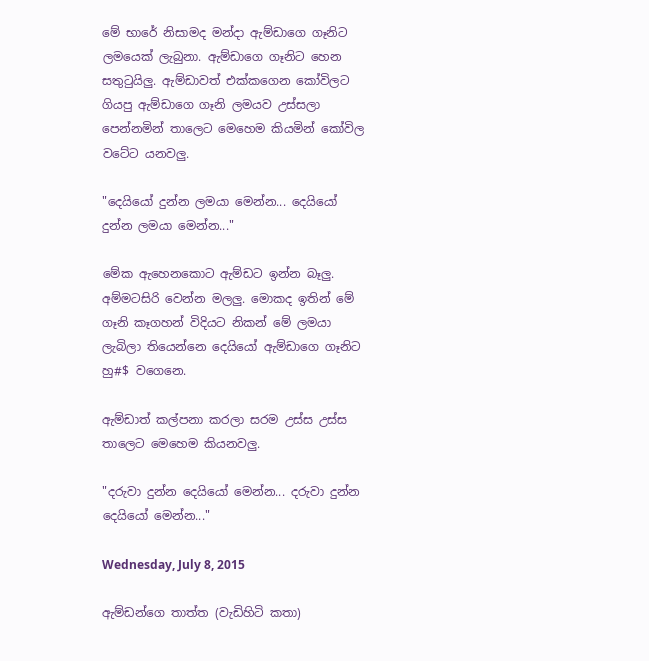මේ භාරේ නිසාමද මන්දා ඇම්ඩාගෙ ගෑනිට ලමයෙක් ලැබුනා. ඇම්ඩාගෙ ගෑනිට හෙන සතුටුයිලු. ඇම්ඩාවත් එක්කගෙන කෝවිලට ගියපු ඇම්ඩාගෙ ගෑනි ලමයව උස්සලා පෙන්නමින් තාලෙට මෙහෙම කියමින් කෝවිල වටේට යනවලු.

"දෙයියෝ දුන්න ලමයා මෙන්න... දෙයියෝ දුන්න ලමයා මෙන්න..."

මේක ඇහෙනකොට ඇම්ඩට ඉන්න බෑලු. අම්මටසිරි වෙන්න මලලු. මොකද ඉතින් මේ ගෑනි කෑගහන් විදියට නිකන් මේ ලමයා ලැබිලා තියෙන්නෙ දෙයියෝ ඇම්ඩාගෙ ගෑනිට හු#$ වගෙනෙ.

ඇම්ඩාත් කල්පනා කරලා සරම උස්ස උස්ස තාලෙට මෙහෙම කියනවලු.

"දරුවා දුන්න දෙයියෝ මෙන්න... දරුවා දුන්න දෙයියෝ මෙන්න..."

Wednesday, July 8, 2015

ඇම්ඩන්ගෙ තාත්ත (වැඩිහිටි කතා)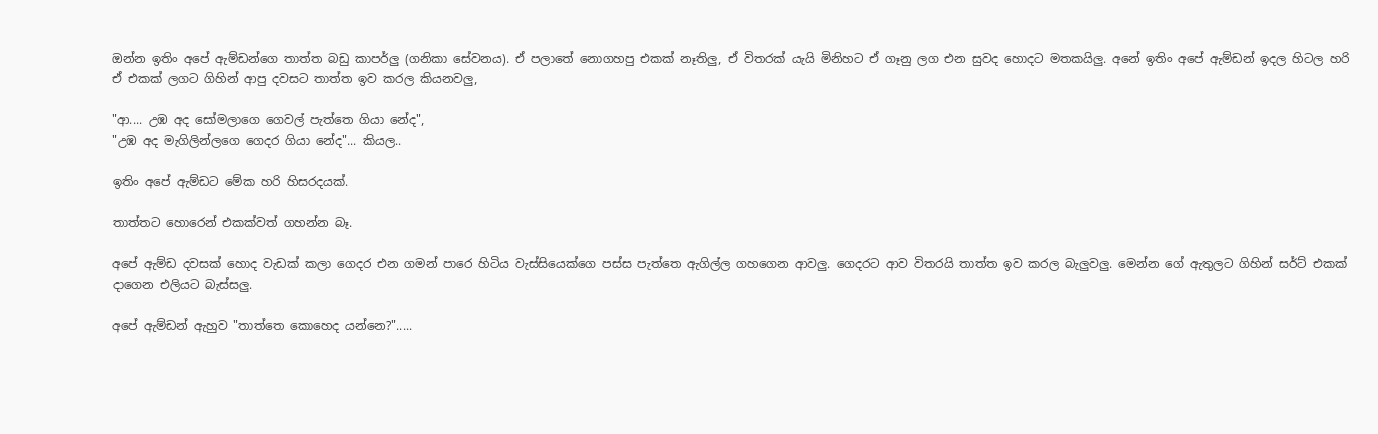ඔන්න ඉතිං අපේ ඇම්ඩන්ගෙ තාත්ත බඩු කාපර්ලු (ගනිකා සේවනය). ඒ පලාතේ නොගහපු එකක් නෑතිලු, ඒ විතරක් යැයි මිනිහට ඒ ගෑනු ලග එන සුවද හොදට මතකයිලු. අනේ ඉතිං අපේ ඇම්ඩන් ඉදල හිටල හරි ඒ එකක් ලගට ගිහින් ආපු දවසට තාත්ත ඉව කරල කියනවලු,

"ආ.... උඹ අද සෝමලාගෙ ගෙවල් පැත්තෙ ගියා නේද",
"උඹ අද මැගිලින්ලගෙ ගෙදර ගියා නේද"... කියල..

ඉතිං අපේ ඇම්ඩට මේක හරි හිසරදයක්.

තාත්තට හොරෙන් එකක්වත් ගහන්න බෑ.

අපේ ඇම්ඩ දවසක් හොද වැඩක් කලා ගෙදර එන ගමන් පාරෙ හිටිය වැස්සියෙක්ගෙ පස්ස පැත්තෙ ඇගිල්ල ගහගෙන ආවලු. ගෙදරට ආව විතරයි තාත්ත ඉව කරල බැලුවලු. මෙන්න ගේ ඇතුලට ගිහින් සර්ට් එකක් දාගෙන එලියට බැස්සලු.

අපේ ඇම්ඩන් ඇහුව "තාත්තෙ කොහෙද යන්නෙ?".....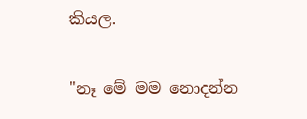කියල.

"නෑ මේ මම නොදන්න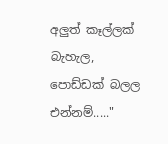අලුත් කෑල්ලක් බැහැල, පොඩ්ඩක් බලල එන්නම්....."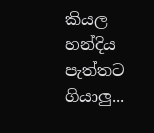කියල හන්දිය පැත්තට ගියාලු...